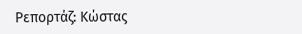Ρεπορτάζ: Κώστας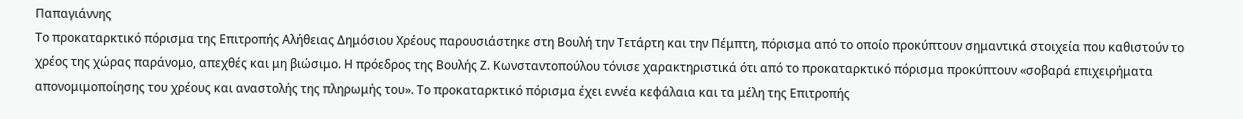Παπαγιάννης
Το προκαταρκτικό πόρισμα της Επιτροπής Αλήθειας Δημόσιου Χρέους παρουσιάστηκε στη Βουλή την Τετάρτη και την Πέμπτη, πόρισμα από το οποίο προκύπτουν σημαντικά στοιχεία που καθιστούν το χρέος της χώρας παράνομο, απεχθές και μη βιώσιμο. Η πρόεδρος της Βουλής Ζ. Κωνσταντοπούλου τόνισε χαρακτηριστικά ότι από το προκαταρκτικό πόρισμα προκύπτουν «σοβαρά επιχειρήματα απονομιμοποίησης του χρέους και αναστολής της πληρωμής του». Το προκαταρκτικό πόρισμα έχει εννέα κεφάλαια και τα μέλη της Επιτροπής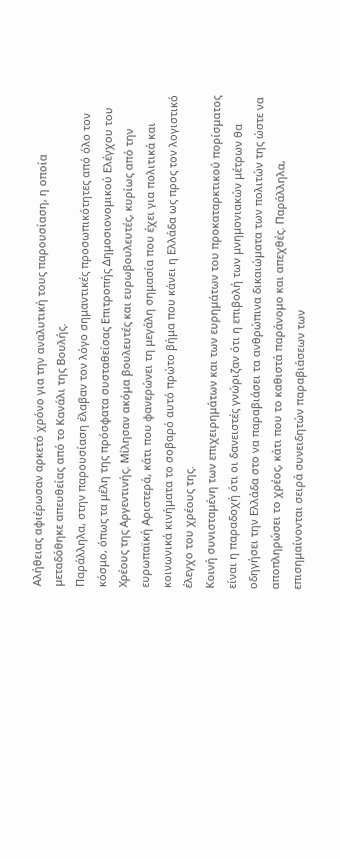Αλήθειας αφιέρωσαν αρκετό χρόνο για την αναλυτική τους παρουσίαση, η οποία μεταδόθηκε απευθείας από το Κανάλι της Βουλής.
Παράλληλα, στην παρουσίαση έλαβαν τον λόγο σημαντικές προσωπικότητες από όλο τον κόσμο, όπως τα μέλη της πρόσφατα συσταθείσας Επιτροπής Δημοσιονομικού Ελέγχου του Χρέους της Αργεντινής. Μίλησαν ακόμα βουλευτές και ευρωβουλευτές, κυρίως από την ευρωπαϊκή Αριστερά, κάτι που φανερώνει τη μεγάλη σημασία που έχει για πολιτικά και κοινωνικά κινήματα το σοβαρό αυτό πρώτο βήμα που κάνει η Ελλάδα ως προς τον λογιστικό έλεγχο του χρέους της.
Κοινή συνισταμένη των επιχειρημάτων και των ευρημάτων του προκαταρκτικού πορίσματος είναι η παραδοχή ότι οι δανειστές γνώριζαν ότι η επιβολή των μνημονιακών μέτρων θα οδηγήσει την Ελλάδα στο να παραβιάσει τα ανθρώπινα δικαιώματα των πολιτών της ώστε να αποπληρώσει το χρέος, κάτι που το καθιστά παράνομο και απεχθές. Παράλληλα, επισημαίνονται σειρά συνειδητών παραβιάσεων των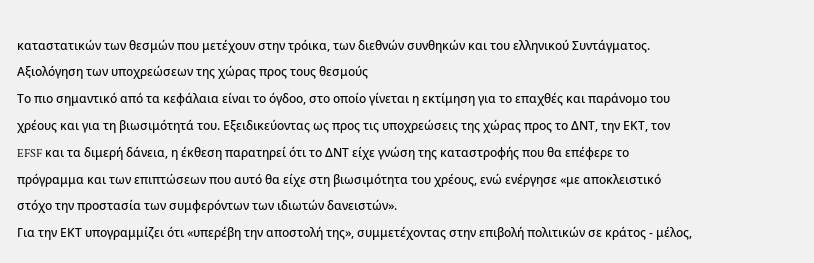καταστατικών των θεσμών που μετέχουν στην τρόικα, των διεθνών συνθηκών και του ελληνικού Συντάγματος.
Αξιολόγηση των υποχρεώσεων της χώρας προς τους θεσμούς
Το πιο σημαντικό από τα κεφάλαια είναι το όγδοο, στο οποίο γίνεται η εκτίμηση για το επαχθές και παράνομο του χρέους και για τη βιωσιμότητά του. Εξειδικεύοντας ως προς τις υποχρεώσεις της χώρας προς το ΔΝΤ, την ΕΚΤ, τον EFSF και τα διμερή δάνεια, η έκθεση παρατηρεί ότι το ΔΝΤ είχε γνώση της καταστροφής που θα επέφερε το πρόγραμμα και των επιπτώσεων που αυτό θα είχε στη βιωσιμότητα του χρέους, ενώ ενέργησε «με αποκλειστικό στόχο την προστασία των συμφερόντων των ιδιωτών δανειστών».
Για την ΕΚΤ υπογραμμίζει ότι «υπερέβη την αποστολή της», συμμετέχοντας στην επιβολή πολιτικών σε κράτος - μέλος,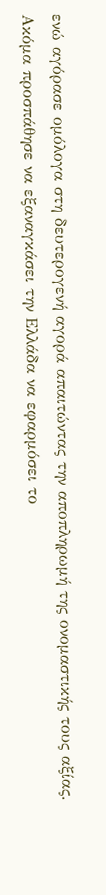ενώ αγόρασε ομόλογα στη δευτερογενή αγορά απαιτώντας την αποπληρωμή της ονομαστικής τους αξίας. Ακόμα προσπάθησε να εξαναγκάσει την Ελλάδα να εφαρμόσει το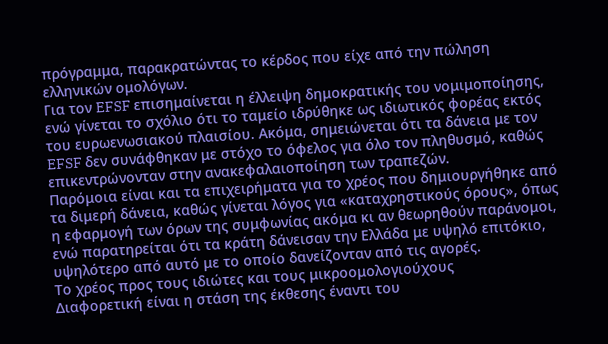πρόγραμμα, παρακρατώντας το κέρδος που είχε από την πώληση ελληνικών ομολόγων.
Για τον EFSF επισημαίνεται η έλλειψη δημοκρατικής του νομιμοποίησης, ενώ γίνεται το σχόλιο ότι το ταμείο ιδρύθηκε ως ιδιωτικός φορέας εκτός του ευρωενωσιακού πλαισίου. Ακόμα, σημειώνεται ότι τα δάνεια με τον EFSF δεν συνάφθηκαν με στόχο το όφελος για όλο τον πληθυσμό, καθώς επικεντρώνονταν στην ανακεφαλαιοποίηση των τραπεζών.
Παρόμοια είναι και τα επιχειρήματα για το χρέος που δημιουργήθηκε από τα διμερή δάνεια, καθώς γίνεται λόγος για «καταχρηστικούς όρους», όπως η εφαρμογή των όρων της συμφωνίας ακόμα κι αν θεωρηθούν παράνομοι, ενώ παρατηρείται ότι τα κράτη δάνεισαν την Ελλάδα με υψηλό επιτόκιο, υψηλότερο από αυτό με το οποίο δανείζονταν από τις αγορές.
Το χρέος προς τους ιδιώτες και τους μικροομολογιούχους
Διαφορετική είναι η στάση της έκθεσης έναντι του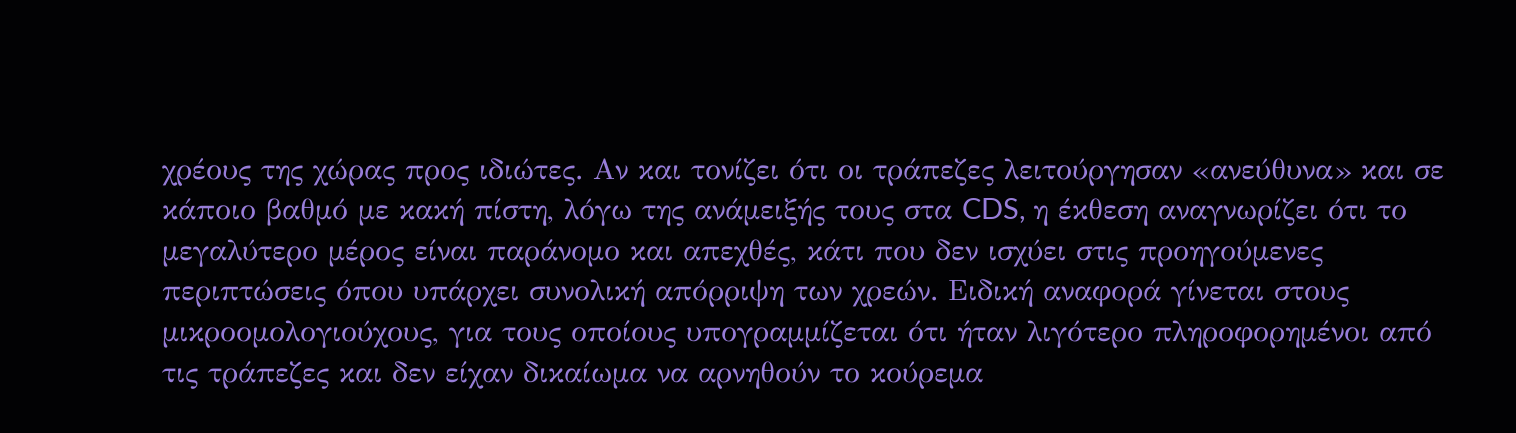χρέους της χώρας προς ιδιώτες. Αν και τονίζει ότι οι τράπεζες λειτούργησαν «ανεύθυνα» και σε κάποιο βαθμό με κακή πίστη, λόγω της ανάμειξής τους στα CDS, η έκθεση αναγνωρίζει ότι το μεγαλύτερο μέρος είναι παράνομο και απεχθές, κάτι που δεν ισχύει στις προηγούμενες περιπτώσεις όπου υπάρχει συνολική απόρριψη των χρεών. Ειδική αναφορά γίνεται στους μικροομολογιούχους, για τους οποίους υπογραμμίζεται ότι ήταν λιγότερο πληροφορημένοι από τις τράπεζες και δεν είχαν δικαίωμα να αρνηθούν το κούρεμα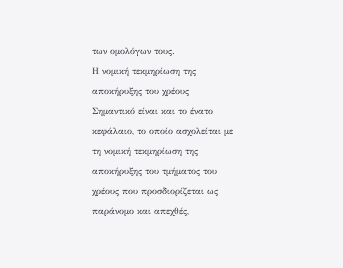των ομολόγων τους.
Η νομική τεκμηρίωση της αποκήρυξης του χρέους
Σημαντικό είναι και το ένατο κεφάλαιο, το οποίο ασχολείται με τη νομική τεκμηρίωση της αποκήρυξης του τμήματος του χρέους που προσδιορίζεται ως παράνομο και απεχθές,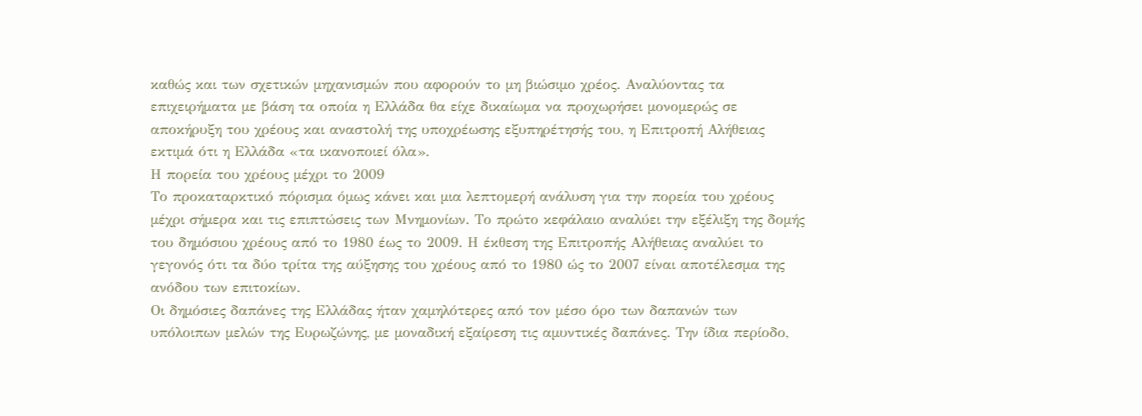καθώς και των σχετικών μηχανισμών που αφορούν το μη βιώσιμο χρέος. Αναλύοντας τα επιχειρήματα με βάση τα οποία η Ελλάδα θα είχε δικαίωμα να προχωρήσει μονομερώς σε αποκήρυξη του χρέους και αναστολή της υποχρέωσης εξυπηρέτησής του, η Επιτροπή Αλήθειας εκτιμά ότι η Ελλάδα «τα ικανοποιεί όλα».
Η πορεία του χρέους μέχρι το 2009
Το προκαταρκτικό πόρισμα όμως κάνει και μια λεπτομερή ανάλυση για την πορεία του χρέους μέχρι σήμερα και τις επιπτώσεις των Μνημονίων. Το πρώτο κεφάλαιο αναλύει την εξέλιξη της δομής του δημόσιου χρέους από το 1980 έως το 2009. Η έκθεση της Επιτροπής Αλήθειας αναλύει το γεγονός ότι τα δύο τρίτα της αύξησης του χρέους από το 1980 ώς το 2007 είναι αποτέλεσμα της ανόδου των επιτοκίων.
Οι δημόσιες δαπάνες της Ελλάδας ήταν χαμηλότερες από τον μέσο όρο των δαπανών των υπόλοιπων μελών της Ευρωζώνης, με μοναδική εξαίρεση τις αμυντικές δαπάνες. Την ίδια περίοδο,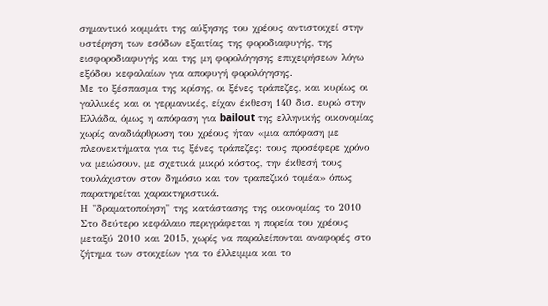σημαντικό κομμάτι της αύξησης του χρέους αντιστοιχεί στην υστέρηση των εσόδων εξαιτίας της φοροδιαφυγής, της εισφοροδιαφυγής και της μη φορολόγησης επιχειρήσεων λόγω εξόδου κεφαλαίων για αποφυγή φορολόγησης.
Με το ξέσπασμα της κρίσης, οι ξένες τράπεζες, και κυρίως οι γαλλικές και οι γερμανικές, είχαν έκθεση 140 δισ. ευρώ στην Ελλάδα, όμως η απόφαση για bailout της ελληνικής οικονομίας χωρίς αναδιάρθρωση του χρέους ήταν «μια απόφαση με πλεονεκτήματα για τις ξένες τράπεζες: τους προσέφερε χρόνο να μειώσουν, με σχετικά μικρό κόστος, την έκθεσή τους τουλάχιστον στον δημόσιο και τον τραπεζικό τομέα» όπως παρατηρείται χαρακτηριστικά.
Η "δραματοποίηση" της κατάστασης της οικονομίας το 2010
Στο δεύτερο κεφάλαιο περιγράφεται η πορεία του χρέους μεταξύ 2010 και 2015, χωρίς να παραλείπονται αναφορές στο ζήτημα των στοιχείων για το έλλειμμα και το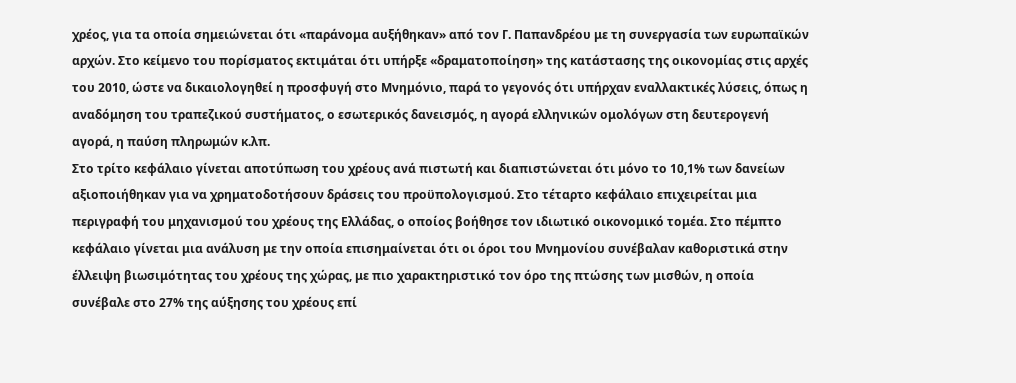χρέος, για τα οποία σημειώνεται ότι «παράνομα αυξήθηκαν» από τον Γ. Παπανδρέου με τη συνεργασία των ευρωπαϊκών αρχών. Στο κείμενο του πορίσματος εκτιμάται ότι υπήρξε «δραματοποίηση» της κατάστασης της οικονομίας στις αρχές του 2010, ώστε να δικαιολογηθεί η προσφυγή στο Μνημόνιο, παρά το γεγονός ότι υπήρχαν εναλλακτικές λύσεις, όπως η αναδόμηση του τραπεζικού συστήματος, ο εσωτερικός δανεισμός, η αγορά ελληνικών ομολόγων στη δευτερογενή αγορά, η παύση πληρωμών κ.λπ.
Στο τρίτο κεφάλαιο γίνεται αποτύπωση του χρέους ανά πιστωτή και διαπιστώνεται ότι μόνο το 10,1% των δανείων αξιοποιήθηκαν για να χρηματοδοτήσουν δράσεις του προϋπολογισμού. Στο τέταρτο κεφάλαιο επιχειρείται μια περιγραφή του μηχανισμού του χρέους της Ελλάδας, ο οποίος βοήθησε τον ιδιωτικό οικονομικό τομέα. Στο πέμπτο κεφάλαιο γίνεται μια ανάλυση με την οποία επισημαίνεται ότι οι όροι του Μνημονίου συνέβαλαν καθοριστικά στην έλλειψη βιωσιμότητας του χρέους της χώρας, με πιο χαρακτηριστικό τον όρο της πτώσης των μισθών, η οποία συνέβαλε στο 27% της αύξησης του χρέους επί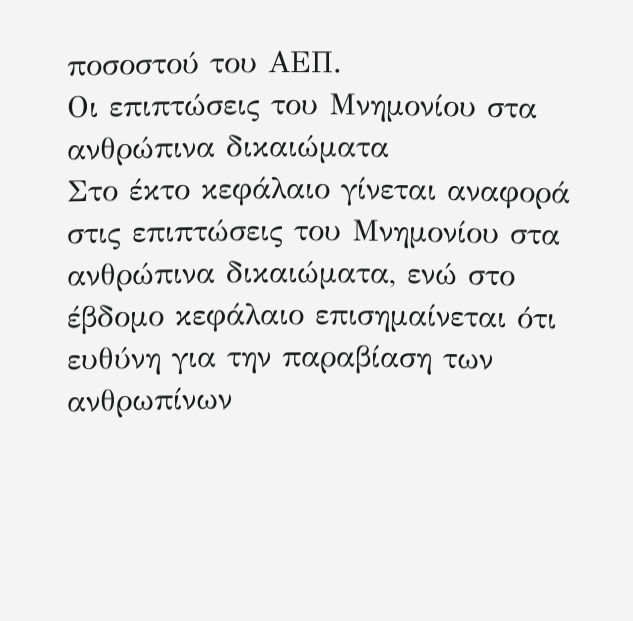ποσοστού του ΑΕΠ.
Οι επιπτώσεις του Μνημονίου στα ανθρώπινα δικαιώματα
Στο έκτο κεφάλαιο γίνεται αναφορά στις επιπτώσεις του Μνημονίου στα ανθρώπινα δικαιώματα, ενώ στο έβδομο κεφάλαιο επισημαίνεται ότι ευθύνη για την παραβίαση των ανθρωπίνων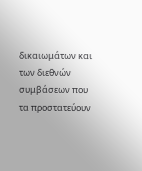δικαιωμάτων και των διεθνών συμβάσεων που τα προστατεύουν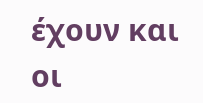έχουν και οι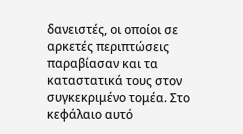δανειστές, οι οποίοι σε αρκετές περιπτώσεις παραβίασαν και τα καταστατικά τους στον συγκεκριμένο τομέα. Στο κεφάλαιο αυτό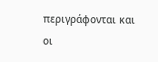περιγράφονται και οι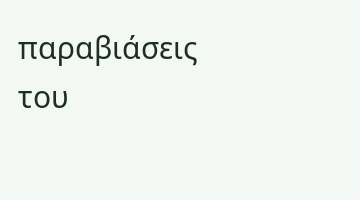παραβιάσεις του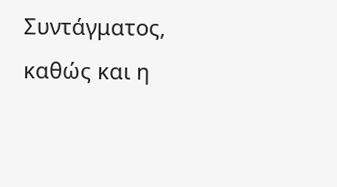Συντάγματος, καθώς και η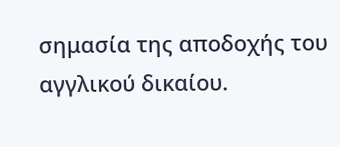σημασία της αποδοχής του αγγλικού δικαίου.